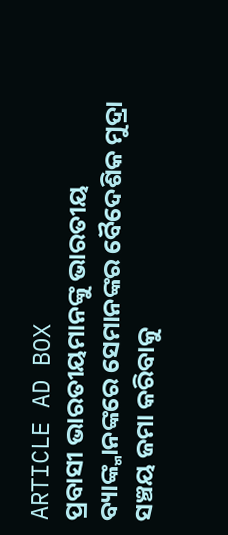ARTICLE AD BOX
ପ୍ରବାସୀ ଭାରତୀୟମାନଙ୍କୁ ଭାରତୀୟ ବ୍ୟାଙ୍କ୍ମାନଙ୍କରେ ସେମାନଙ୍କର ବୈଦେଶିକ ମୁଦ୍ରା ସଞ୍ଚୟ ଜମା କରିବାକୁ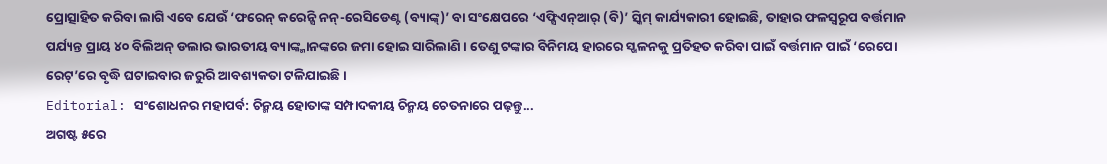ପ୍ରୋତ୍ସାହିତ କରିବା ଲାଗି ଏବେ ଯେଉଁ ‘ଫରେନ୍ କରେନ୍ସି ନନ୍-ରେସିଡେଣ୍ଟ (ବ୍ୟାଙ୍କ୍)’ ବା ସଂକ୍ଷେପରେ ‘ଏଫ୍ସିଏନ୍ଆର୍ (ବି)’ ସ୍କିମ୍ କାର୍ଯ୍ୟକାରୀ ହୋଇଛି, ତାହାର ଫଳସ୍ବରୂପ ବର୍ତ୍ତମାନ ପର୍ଯ୍ୟନ୍ତ ପ୍ରାୟ ୪୦ ବିଲିଅନ୍ ଡଲାର ଭାରତୀୟ ବ୍ୟାଙ୍କ୍ମାନଙ୍କରେ ଜମା ହୋଇ ସାରିଲାଣି। ତେଣୁ ଟଙ୍କାର ବିନିମୟ ହାରରେ ସ୍ଖଳନକୁ ପ୍ରତିହତ କରିବା ପାଇଁ ବର୍ତ୍ତମାନ ପାଇଁ ‘ରେପୋ ରେଟ୍’ରେ ବୃଦ୍ଧି ଘଟାଇବାର ଜରୁରି ଆବଶ୍ୟକତା ଟଳିଯାଇଛି।
Editorial: ସଂଶୋଧନର ମହାପର୍ବ: ଚିନ୍ମୟ ହୋତାଙ୍କ ସମ୍ପାଦକୀୟ ଚିନ୍ମୟ ଚେତନାରେ ପଢ଼ନ୍ତୁ...
ଅଗଷ୍ଟ ୫ରେ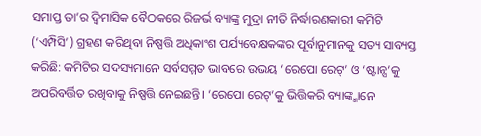ସମାପ୍ତ ତା’ର ଦ୍ବିମାସିକ ବୈଠକରେ ରିଜର୍ଭ ବ୍ୟାଙ୍କ୍ର ମୁଦ୍ରା ନୀତି ନିର୍ଦ୍ଧାରଣକାରୀ କମିଟି (‘ଏମ୍ପିସି’) ଗ୍ରହଣ କରିଥିବା ନିଷ୍ପତ୍ତି ଅଧିକାଂଶ ପର୍ଯ୍ୟବେକ୍ଷକଙ୍କର ପୂର୍ବାନୁମାନକୁ ସତ୍ୟ ସାବ୍ୟସ୍ତ କରିଛି: କମିଟିର ସଦସ୍ୟମାନେ ସର୍ବସମ୍ମତ ଭାବରେ ଉଭୟ ‘ରେପୋ ରେଟ୍’ ଓ ‘ଷ୍ଟାନ୍ସ’କୁ ଅପରିବର୍ତ୍ତିତ ରଖିବାକୁ ନିଷ୍ପତ୍ତି ନେଇଛନ୍ତି। ‘ରେପୋ ରେଟ୍’କୁ ଭିତ୍ତିକରି ବ୍ୟାଙ୍କ୍ମାନେ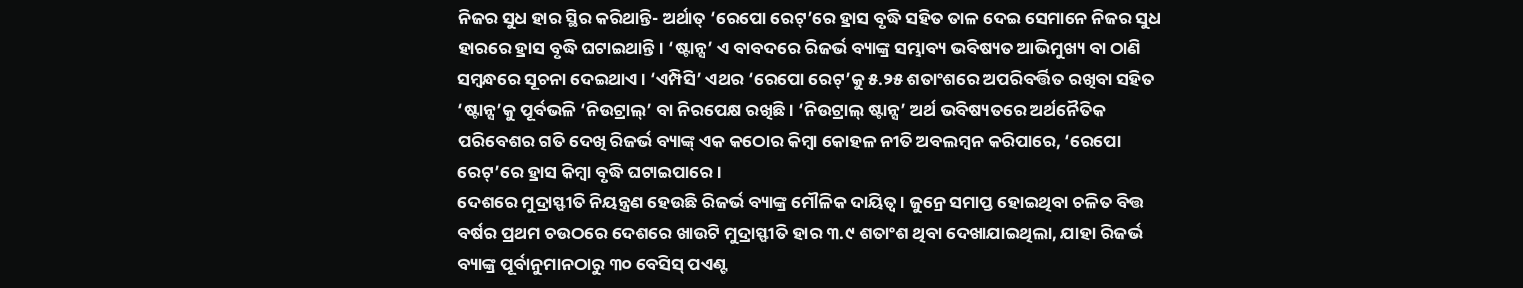ନିଜର ସୁଧ ହାର ସ୍ଥିର କରିଥାନ୍ତି- ଅର୍ଥାତ୍ ‘ରେପୋ ରେଟ୍’ରେ ହ୍ରାସ ବୃଦ୍ଧି ସହିତ ତାଳ ଦେଇ ସେମାନେ ନିଜର ସୁଧ ହାରରେ ହ୍ରାସ ବୃଦ୍ଧି ଘଟାଇଥାନ୍ତି। ‘ଷ୍ଟାନ୍ସ’ ଏ ବାବଦରେ ରିଜର୍ଭ ବ୍ୟାଙ୍କ୍ର ସମ୍ଭାବ୍ୟ ଭବିଷ୍ୟତ ଆଭିମୁଖ୍ୟ ବା ଠାଣି ସମ୍ବନ୍ଧରେ ସୂଚନା ଦେଇଥାଏ। ‘ଏମ୍ପିସି’ ଏଥର ‘ରେପୋ ରେଟ୍’କୁ ୫.୨୫ ଶତାଂଶରେ ଅପରିବର୍ତ୍ତିତ ରଖିବା ସହିତ ‘ଷ୍ଟାନ୍ସ’କୁ ପୂର୍ବଭଳି ‘ନିଉଟ୍ରାଲ୍’ ବା ନିରପେକ୍ଷ ରଖିଛି। ‘ନିଉଟ୍ରାଲ୍ ଷ୍ଟାନ୍ସ’ ଅର୍ଥ ଭବିଷ୍ୟତରେ ଅର୍ଥନୈତିକ ପରିବେଶର ଗତି ଦେଖି ରିଜର୍ଭ ବ୍ୟାଙ୍କ୍ ଏକ କଠୋର କିମ୍ବା କୋହଳ ନୀତି ଅବଲମ୍ବନ କରିପାରେ, ‘ରେପୋ ରେଟ୍’ରେ ହ୍ରାସ କିମ୍ବା ବୃଦ୍ଧି ଘଟାଇପାରେ।
ଦେଶରେ ମୁଦ୍ରାସ୍ଫୀତି ନିୟନ୍ତ୍ରଣ ହେଉଛି ରିଜର୍ଭ ବ୍ୟାଙ୍କ୍ର ମୌଳିକ ଦାୟିତ୍ବ। ଜୁନ୍ରେ ସମାପ୍ତ ହୋଇଥିବା ଚଳିତ ବିତ୍ତ ବର୍ଷର ପ୍ରଥମ ଚଉଠରେ ଦେଶରେ ଖାଉଟି ମୁଦ୍ରାସ୍ଫୀତି ହାର ୩.୯ ଶତାଂଶ ଥିବା ଦେଖାଯାଇଥିଲା, ଯାହା ରିଜର୍ଭ ବ୍ୟାଙ୍କ୍ର ପୂର୍ବାନୁମାନଠାରୁ ୩୦ ବେସିସ୍ ପଏଣ୍ଟ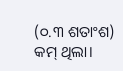(୦.୩ ଶତାଂଶ) କମ୍ ଥିଲା।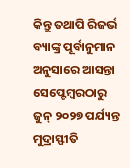କିନ୍ତୁ ତଥାପି ରିଜର୍ଭ ବ୍ୟାଙ୍କ୍ର ପୂର୍ବାନୁମାନ ଅନୁସାରେ ଆସନ୍ତା ସେପ୍ଟେମ୍ବରଠାରୁ ଜୁନ୍ ୨୦୨୭ ପର୍ଯ୍ୟନ୍ତ ମୁଦ୍ରାସ୍ଫୀତି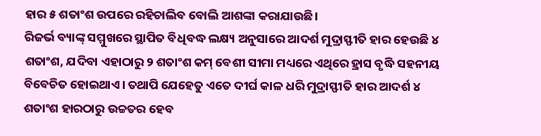ହାର ୫ ଶତାଂଶ ଉପରେ ରହିଚାଲିବ ବୋଲି ଆଶଙ୍କା କରାଯାଉଛି।
ରିଜର୍ଭ ବ୍ୟାଙ୍କ୍ ସମ୍ମୁଖରେ ସ୍ଥାପିତ ବିଧିବଦ୍ଧ ଲକ୍ଷ୍ୟ ଅନୁସାରେ ଆଦର୍ଶ ମୁଦ୍ରାସ୍ଫୀତି ହାର ହେଉଛି ୪ ଶତାଂଶ, ଯଦିବା ଏହାଠାରୁ ୨ ଶତାଂଶ କମ୍ ବେଶୀ ସୀମା ମଧ୍ୟରେ ଏଥିରେ ହ୍ରାସ ବୃଦ୍ଧି ସହନୀୟ ବିବେଚିତ ହୋଇଥାଏ। ତଥାପି ଯେହେତୁ ଏତେ ଦୀର୍ଘ କାଳ ଧରି ମୁଦ୍ରାସ୍ଫୀତି ହାର ଆଦର୍ଶ ୪ ଶତାଂଶ ହାରଠାରୁ ଉଚ୍ଚତର ହେବ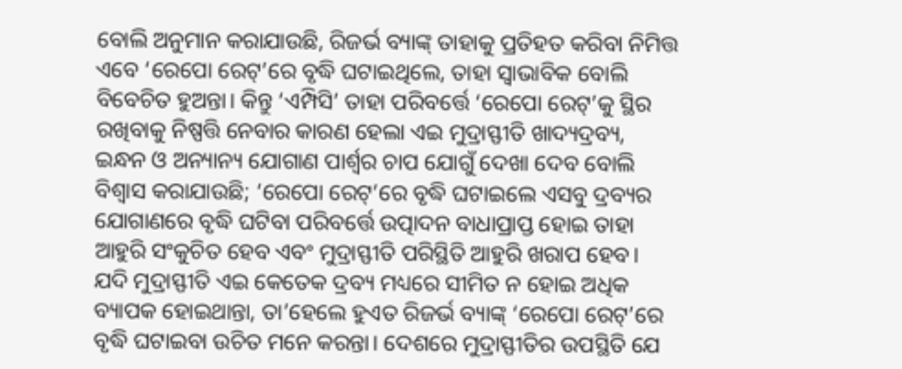ବୋଲି ଅନୁମାନ କରାଯାଉଛି, ରିଜର୍ଭ ବ୍ୟାଙ୍କ୍ ତାହାକୁ ପ୍ରତିହତ କରିବା ନିମିତ୍ତ ଏବେ ‘ରେପୋ ରେଟ୍’ରେ ବୃଦ୍ଧି ଘଟାଇଥିଲେ, ତାହା ସ୍ବାଭାବିକ ବୋଲି ବିବେଚିତ ହୁଅନ୍ତା। କିନ୍ତୁ ‘ଏମ୍ପିସି’ ତାହା ପରିବର୍ତ୍ତେ ‘ରେପୋ ରେଟ୍’କୁ ସ୍ଥିର ରଖିବାକୁ ନିଷ୍ପତ୍ତି ନେବାର କାରଣ ହେଲା ଏଇ ମୁଦ୍ରାସ୍ଫୀତି ଖାଦ୍ୟଦ୍ରବ୍ୟ, ଇନ୍ଧନ ଓ ଅନ୍ୟାନ୍ୟ ଯୋଗାଣ ପାର୍ଶ୍ବର ଚାପ ଯୋଗୁଁ ଦେଖା ଦେବ ବୋଲି ବିଶ୍ବାସ କରାଯାଉଛି; ‘ରେପୋ ରେଟ୍’ରେ ବୃଦ୍ଧି ଘଟାଇଲେ ଏସବୁ ଦ୍ରବ୍ୟର ଯୋଗାଣରେ ବୃଦ୍ଧି ଘଟିବା ପରିବର୍ତ୍ତେ ଉତ୍ପାଦନ ବାଧାପ୍ରାପ୍ତ ହୋଇ ତାହା ଆହୁରି ସଂକୁଚିତ ହେବ ଏବଂ ମୁଦ୍ରାସ୍ଫୀତି ପରିସ୍ଥିତି ଆହୁରି ଖରାପ ହେବ।
ଯଦି ମୁଦ୍ରାସ୍ଫୀତି ଏଇ କେତେକ ଦ୍ରବ୍ୟ ମଧ୍ୟରେ ସୀମିତ ନ ହୋଇ ଅଧିକ ବ୍ୟାପକ ହୋଇଥାନ୍ତା, ତା’ହେଲେ ହୁଏତ ରିଜର୍ଭ ବ୍ୟାଙ୍କ୍ ‘ରେପୋ ରେଟ୍’ରେ ବୃଦ୍ଧି ଘଟାଇବା ଉଚିତ ମନେ କରନ୍ତା। ଦେଶରେ ମୁଦ୍ରାସ୍ଫୀତିର ଉପସ୍ଥିତି ଯେ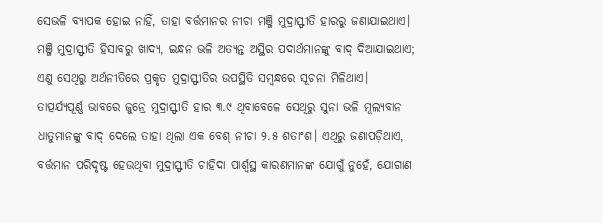ସେଭଳି ବ୍ୟାପକ ହୋଇ ନାହିଁ, ତାହା ବର୍ତ୍ତମାନର ନୀଚା ମଞ୍ଜି ମୁଦ୍ରାସ୍ଫୀତି ହାରରୁ ଜଣାଯାଇଥାଏ। ମଞ୍ଜି ମୁଦ୍ରାସ୍ଫୀତି ହିସାବରୁ ଖାଦ୍ୟ, ଇନ୍ଧନ ଭଳି ଅତ୍ୟନ୍ତ ଅସ୍ଥିର ପଦାର୍ଥମାନଙ୍କୁ ବାଦ୍ ଦିଆଯାଇଥାଏ; ଏଣୁ ସେଥିରୁ ଅର୍ଥନୀତିରେ ପ୍ରକୃତ ମୁଦ୍ରାସ୍ଫୀତିର ଉପସ୍ଥିତି ସମ୍ବନ୍ଧରେ ସୂଚନା ମିଳିଥାଏ। ତାତ୍ପର୍ଯ୍ୟପୂର୍ଣ୍ଣ ଭାବରେ ଜୁନ୍ରେ ମୁଦ୍ରାସ୍ଫୀତି ହାର ୩.୯ ଥିବାବେଳେ ସେଥିରୁ ସୁନା ଭଳି ମୂଲ୍ୟବାନ ଧାତୁମାନଙ୍କୁ ବାଦ୍ ଦେଲେ ତାହା ଥିଲା ଏକ ବେଶ୍ ନୀଚା ୨.୫ ଶତାଂଶ। ଏଥିରୁ ଜଣାପଡ଼ିଥାଏ, ବର୍ତ୍ତମାନ ପରିଦୃଷ୍ଟ ହେଉଥିବା ମୁଦ୍ରାସ୍ଫୀତି ଚାହିଦା ପାର୍ଶ୍ବସ୍ଥ କାରଣମାନଙ୍କ ଯୋଗୁଁ ନୁହେଁ, ଯୋଗାଣ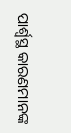ପାର୍ଶ୍ବସ୍ଥ କାରଣମାନଙ୍କ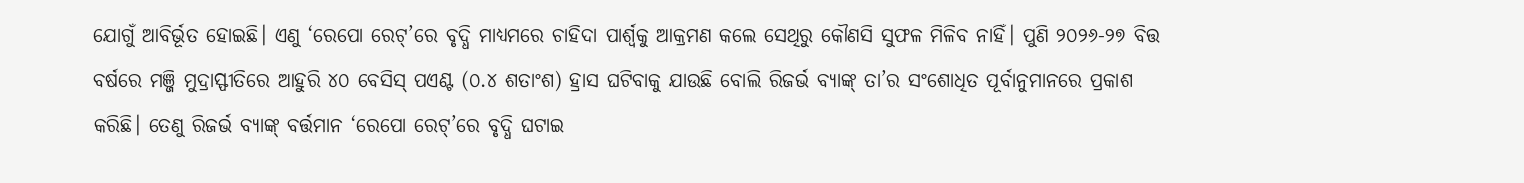ଯୋଗୁଁ ଆବିର୍ଭୂତ ହୋଇଛି। ଏଣୁ ‘ରେପୋ ରେଟ୍’ରେ ବୃଦ୍ଧି ମାଧ୍ୟମରେ ଚାହିଦା ପାର୍ଶ୍ବକୁ ଆକ୍ରମଣ କଲେ ସେଥିରୁ କୌଣସି ସୁଫଳ ମିଳିବ ନାହିଁ। ପୁଣି ୨୦୨୬-୨୭ ବିତ୍ତ ବର୍ଷରେ ମଞ୍ଜି ମୁଦ୍ରାସ୍ଫୀତିରେ ଆହୁରି ୪୦ ବେସିସ୍ ପଏଣ୍ଟ (୦.୪ ଶତାଂଶ) ହ୍ରାସ ଘଟିବାକୁ ଯାଉଛି ବୋଲି ରିଜର୍ଭ ବ୍ୟାଙ୍କ୍ ତା’ର ସଂଶୋଧିତ ପୂର୍ବାନୁମାନରେ ପ୍ରକାଶ କରିଛି। ତେଣୁ ରିଜର୍ଭ ବ୍ୟାଙ୍କ୍ ବର୍ତ୍ତମାନ ‘ରେପୋ ରେଟ୍’ରେ ବୃଦ୍ଧି ଘଟାଇ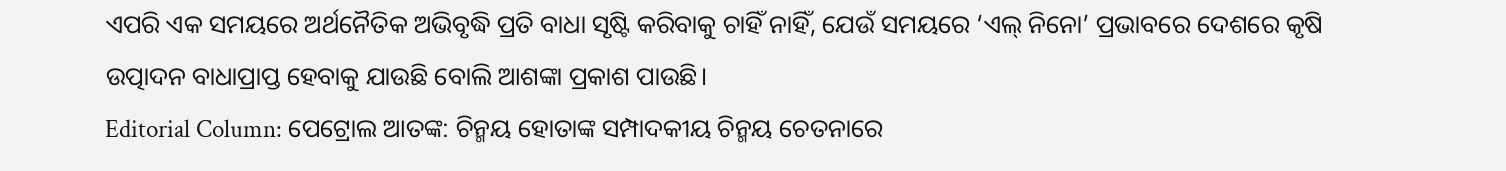ଏପରି ଏକ ସମୟରେ ଅର୍ଥନୈତିକ ଅଭିବୃଦ୍ଧି ପ୍ରତି ବାଧା ସୃଷ୍ଟି କରିବାକୁ ଚାହିଁ ନାହିଁ, ଯେଉଁ ସମୟରେ ‘ଏଲ୍ ନିନୋ’ ପ୍ରଭାବରେ ଦେଶରେ କୃଷି ଉତ୍ପାଦନ ବାଧାପ୍ରାପ୍ତ ହେବାକୁ ଯାଉଛି ବୋଲି ଆଶଙ୍କା ପ୍ରକାଶ ପାଉଛି।
Editorial Column: ପେଟ୍ରୋଲ ଆତଙ୍କ: ଚିନ୍ମୟ ହୋତାଙ୍କ ସମ୍ପାଦକୀୟ ଚିନ୍ମୟ ଚେତନାରେ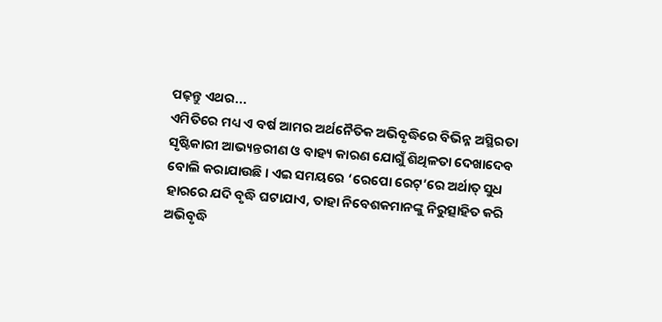ପଢ଼ନ୍ତୁ ଏଥର...
ଏମିତିରେ ମଧ୍ୟ ଏ ବର୍ଷ ଆମର ଅର୍ଥନୈତିକ ଅଭିବୃଦ୍ଧିରେ ବିଭିନ୍ନ ଅସ୍ଥିରତା ସୃଷ୍ଟିକାରୀ ଆଭ୍ୟନ୍ତରୀଣ ଓ ବାହ୍ୟ କାରଣ ଯୋଗୁଁ ଶିଥିଳତା ଦେଖାଦେବ ବୋଲି କରାଯାଉଛି। ଏଇ ସମୟରେ ‘ରେପୋ ରେଟ୍’ରେ ଅର୍ଥାତ୍ ସୁଧ ହାରରେ ଯଦି ବୃଦ୍ଧି ଘଟାଯାଏ, ତାହା ନିବେଶକମାନଙ୍କୁ ନିରୁତ୍ସାହିତ କରି ଅଭିବୃଦ୍ଧି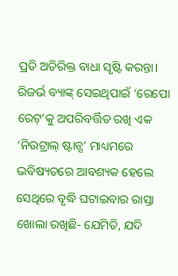ପ୍ରତି ଅତିରିକ୍ତ ବାଧା ସୃଷ୍ଟି କରନ୍ତା। ରିଜର୍ଭ ବ୍ୟାଙ୍କ୍ ସେଇଥିପାଇଁ ‘ରେପୋ ରେଟ୍’କୁ ଅପରିବର୍ତ୍ତିତ ରଖି ଏକ ‘ନିଉଟ୍ରାଲ୍ ଷ୍ଟାନ୍ସ’ ମାଧ୍ୟମରେ ଭବିଷ୍ୟତରେ ଆବଶ୍ୟକ ହେଲେ ସେଥିରେ ବୃଦ୍ଧି ଘଟାଇବାର ରାସ୍ତା ଖୋଲା ରଖିଛି- ଯେମିତି, ଯଦି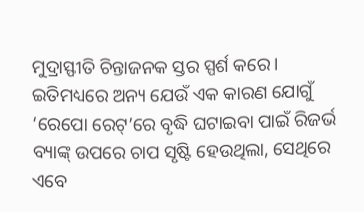ମୁଦ୍ରାସ୍ଫୀତି ଚିନ୍ତାଜନକ ସ୍ତର ସ୍ପର୍ଶ କରେ।
ଇତିମଧ୍ୟରେ ଅନ୍ୟ ଯେଉଁ ଏକ କାରଣ ଯୋଗୁଁ ‘ରେପୋ ରେଟ୍’ରେ ବୃଦ୍ଧି ଘଟାଇବା ପାଇଁ ରିଜର୍ଭ ବ୍ୟାଙ୍କ୍ ଉପରେ ଚାପ ସୃଷ୍ଟି ହେଉଥିଲା, ସେଥିରେ ଏବେ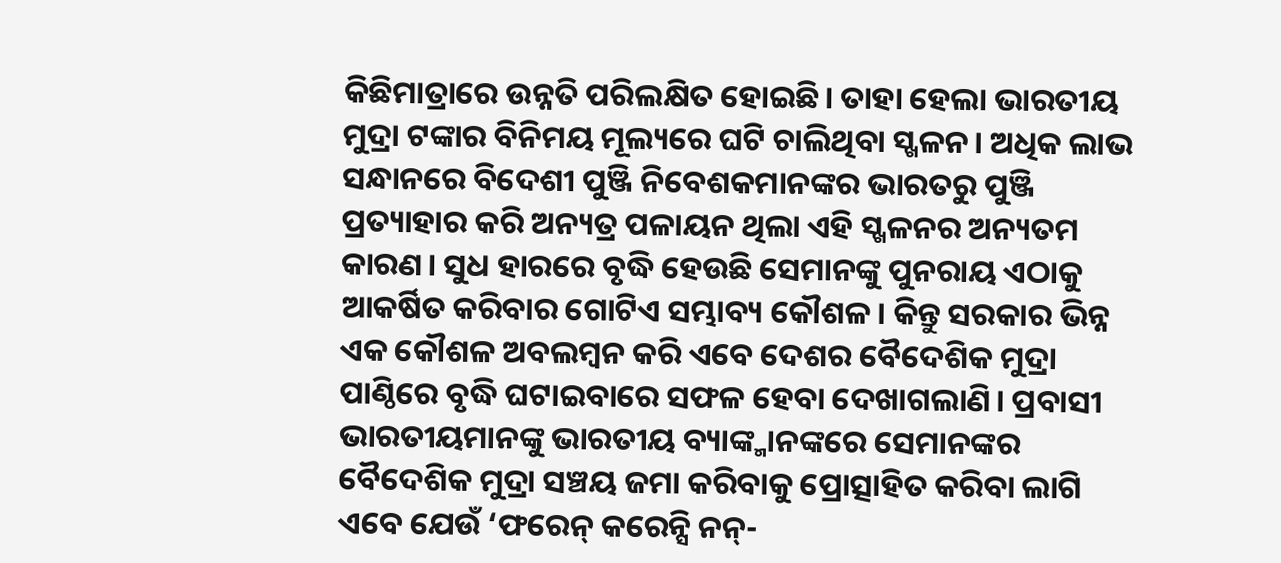କିଛିମାତ୍ରାରେ ଉନ୍ନତି ପରିଲକ୍ଷିତ ହୋଇଛି। ତାହା ହେଲା ଭାରତୀୟ ମୁଦ୍ରା ଟଙ୍କାର ବିନିମୟ ମୂଲ୍ୟରେ ଘଟି ଚାଲିଥିବା ସ୍ଖଳନ। ଅଧିକ ଲାଭ ସନ୍ଧାନରେ ବିଦେଶୀ ପୁଞ୍ଜି ନିବେଶକମାନଙ୍କର ଭାରତରୁ ପୁଞ୍ଜି ପ୍ରତ୍ୟାହାର କରି ଅନ୍ୟତ୍ର ପଳାୟନ ଥିଲା ଏହି ସ୍ଖଳନର ଅନ୍ୟତମ କାରଣ। ସୁଧ ହାରରେ ବୃଦ୍ଧି ହେଉଛି ସେମାନଙ୍କୁ ପୁନରାୟ ଏଠାକୁ ଆକର୍ଷିତ କରିବାର ଗୋଟିଏ ସମ୍ଭାବ୍ୟ କୌଶଳ। କିନ୍ତୁ ସରକାର ଭିନ୍ନ ଏକ କୌଶଳ ଅବଲମ୍ବନ କରି ଏବେ ଦେଶର ବୈଦେଶିକ ମୁଦ୍ରା ପାଣ୍ଠିରେ ବୃଦ୍ଧି ଘଟାଇବାରେ ସଫଳ ହେବା ଦେଖାଗଲାଣି। ପ୍ରବାସୀ ଭାରତୀୟମାନଙ୍କୁ ଭାରତୀୟ ବ୍ୟାଙ୍କ୍ମାନଙ୍କରେ ସେମାନଙ୍କର ବୈଦେଶିକ ମୁଦ୍ରା ସଞ୍ଚୟ ଜମା କରିବାକୁ ପ୍ରୋତ୍ସାହିତ କରିବା ଲାଗି ଏବେ ଯେଉଁ ‘ଫରେନ୍ କରେନ୍ସି ନନ୍-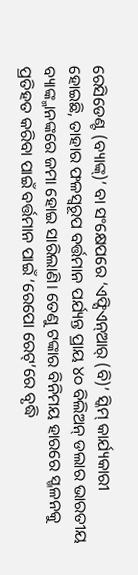ରେସିଡେଣ୍ଟ (ବ୍ୟାଙ୍କ୍)’ ବା ସଂକ୍ଷେପରେ ‘ଏଫ୍ସିଏନ୍ଆର୍ (ବି)’ ସ୍କିମ୍ କାର୍ଯ୍ୟକାରୀ ହୋଇଛି, ତାହାର ଫଳସ୍ବରୂପ ବର୍ତ୍ତମାନ ପର୍ଯ୍ୟନ୍ତ ପ୍ରାୟ ୪୦ ବିଲିଅନ୍ ଡଲାର ଭାରତୀୟ ବ୍ୟାଙ୍କ୍ମାନଙ୍କରେ ଜମା ହୋଇ ସାରିଲାଣି। ତେଣୁ ଟଙ୍କାର ବିନିମୟ ହାରରେ ସ୍ଖଳନକୁ ପ୍ରତିହତ କରିବା ପାଇଁ ବର୍ତ୍ତମାନ ପାଇଁ ‘ରେପୋ ରେଟ୍’ରେ ବୃଦ୍ଧି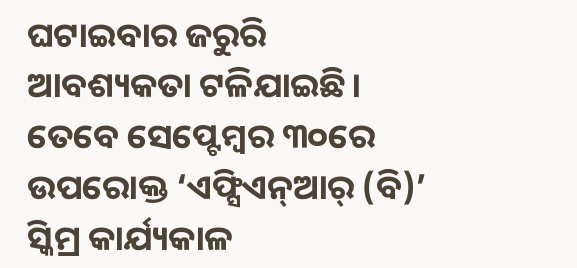ଘଟାଇବାର ଜରୁରି ଆବଶ୍ୟକତା ଟଳିଯାଇଛି।
ତେବେ ସେପ୍ଟେମ୍ବର ୩୦ରେ ଉପରୋକ୍ତ ‘ଏଫ୍ସିଏନ୍ଆର୍ (ବି)’ ସ୍କିମ୍ର କାର୍ଯ୍ୟକାଳ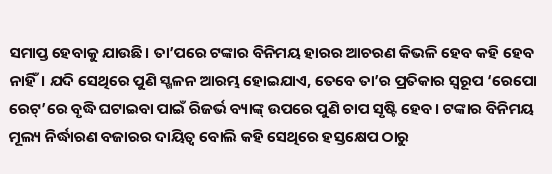ସମାପ୍ତ ହେବାକୁ ଯାଉଛି। ତା’ପରେ ଟଙ୍କାର ବିନିମୟ ହାରର ଆଚରଣ କିଭଳି ହେବ କହି ହେବ ନାହିଁ। ଯଦି ସେଥିରେ ପୁଣି ସ୍ଖଳନ ଆରମ୍ଭ ହୋଇଯାଏ, ତେବେ ତା’ର ପ୍ରତିକାର ସ୍ବରୂପ ‘ରେପୋ ରେଟ୍’ରେ ବୃଦ୍ଧି ଘଟାଇବା ପାଇଁ ରିଜର୍ଭ ବ୍ୟାଙ୍କ୍ ଉପରେ ପୁଣି ଚାପ ସୃଷ୍ଟି ହେବ। ଟଙ୍କାର ବିନିମୟ ମୂଲ୍ୟ ନିର୍ଦ୍ଧାରଣ ବଜାରର ଦାୟିତ୍ବ ବୋଲି କହି ସେଥିରେ ହସ୍ତକ୍ଷେପ ଠାରୁ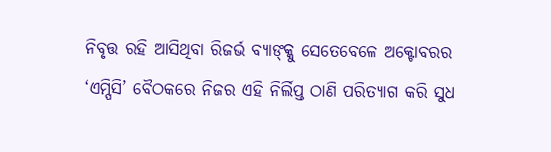ନିବୃତ୍ତ ରହି ଆସିଥିବା ରିଜର୍ଭ ବ୍ୟାଙ୍କ୍କୁ ସେତେବେଳେ ଅକ୍ଟୋବରର ‘ଏମ୍ପିସି’ ବୈଠକରେ ନିଜର ଏହି ନିର୍ଲିପ୍ତ ଠାଣି ପରିତ୍ୟାଗ କରି ସୁଧ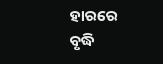ହାରରେ ବୃଦ୍ଧି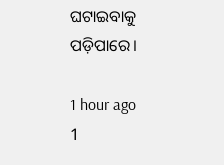ଘଟାଇବାକୁ ପଡ଼ିପାରେ।

1 hour ago
1